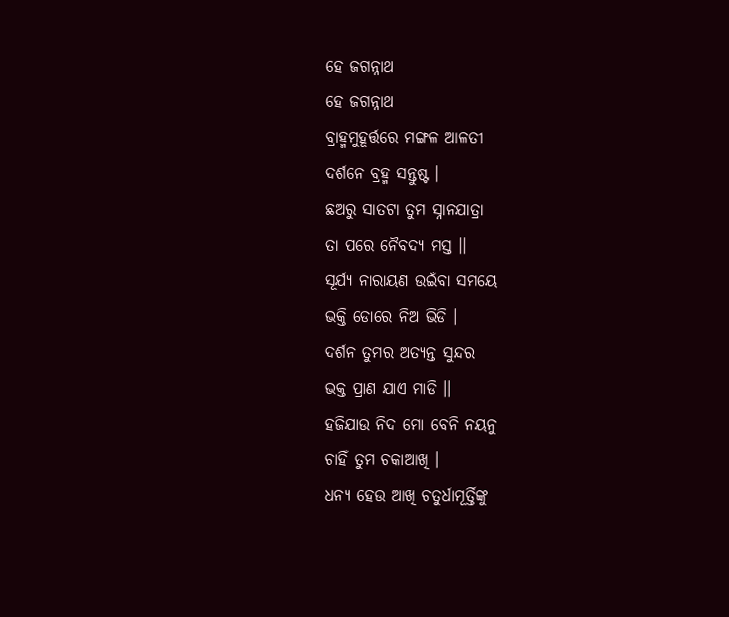ହେ ଜଗନ୍ନାଥ
ହେ ଜଗନ୍ନାଥ
ବ୍ରାହ୍ମମୁହୂର୍ତ୍ତରେ ମଙ୍ଗଳ ଆଳତୀ
ଦର୍ଶନେ ବ୍ରହ୍ମ ସନ୍ତୁଷ୍ଟ ।
ଛଅରୁ ସାତଟା ତୁମ ସ୍ନାନଯାତ୍ରା
ତା ପରେ ନୈବଦ୍ୟ ମସ୍ତ ।।
ସୂର୍ଯ୍ୟ ନାରାୟଣ ଉଇଁବା ସମୟେ
ଭକ୍ତି ଡୋରେ ନିଅ ଭିଡି ।
ଦର୍ଶନ ତୁମର ଅତ୍ୟନ୍ତ ସୁନ୍ଦର
ଭକ୍ତ ପ୍ରାଣ ଯାଏ ମାଡି ।।
ହଜିଯାଉ ନିଦ ମୋ ବେନି ନୟନୁ
ଚାହିଁ ତୁମ ଚକାଆଖି ।
ଧନ୍ଯ ହେଉ ଆଖି ଚତୁର୍ଧାମୂର୍ତ୍ତିଙ୍କୁ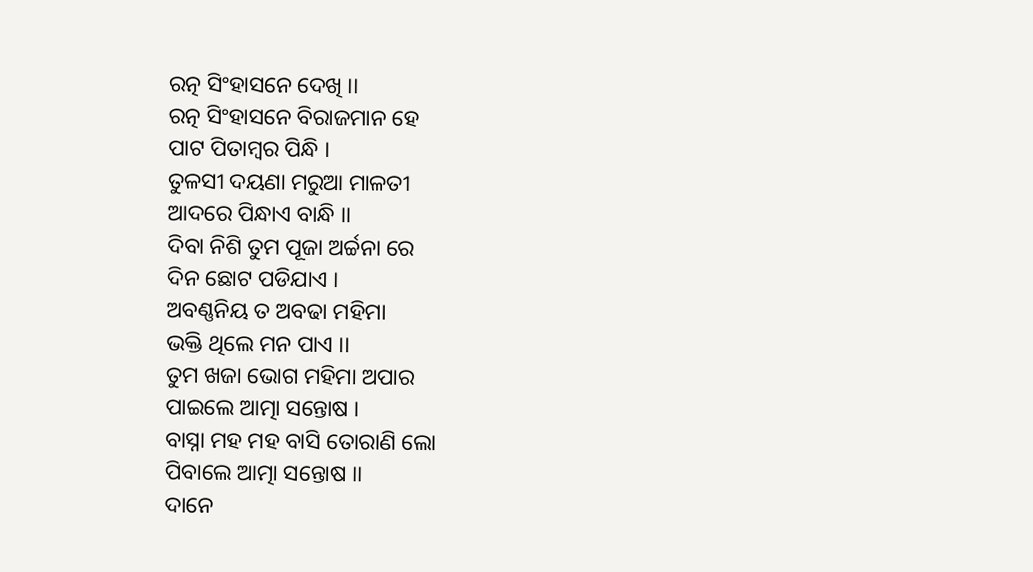ରତ୍ନ ସିଂହାସନେ ଦେଖି ।।
ରତ୍ନ ସିଂହାସନେ ବିରାଜମାନ ହେ
ପାଟ ପିତାମ୍ବର ପିନ୍ଧି ।
ତୁଳସୀ ଦୟଣା ମରୁଆ ମାଳତୀ
ଆଦରେ ପିନ୍ଧାଏ ବାନ୍ଧି ।।
ଦିବା ନିଶି ତୁମ ପୂଜା ଅର୍ଚ୍ଚନା ରେ
ଦିନ ଛୋଟ ପଡିଯାଏ ।
ଅବଣ୍ଣନିୟ ତ ଅବଢା ମହିମା
ଭକ୍ତି ଥିଲେ ମନ ପାଏ ।।
ତୁମ ଖଜା ଭୋଗ ମହିମା ଅପାର
ପାଇଲେ ଆତ୍ମା ସନ୍ତୋଷ ।
ବାସ୍ନା ମହ ମହ ବାସି ତୋରାଣି ଲୋ
ପିବାଲେ ଆତ୍ମା ସନ୍ତୋଷ ।।
ଦାନେ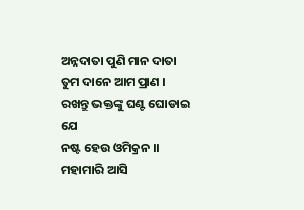ଅନ୍ନଦାତା ପୁଣି ମାନ ଦାତା
ତୁମ ଦାନେ ଆମ ପ୍ରାଣ ।
ରଖନ୍ତୁ ଭକ୍ତଙ୍କୁ ଘଣ୍ଟ ଘୋଡାଇ ଯେ
ନଷ୍ଟ ହେଉ ଓମିକ୍ରନ ।।
ମହାମାରି ଆସି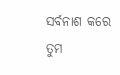ସର୍ବନାଶ କରେ
ତୁମ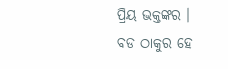ପ୍ରିୟ ଭକ୍ତଙ୍କର ।
ବଡ ଠାକୁର ହେ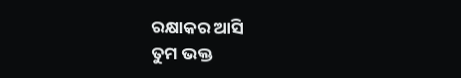ରକ୍ଷାକର ଆସି
ତୁମ ଭକ୍ତ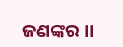ଜଣଙ୍କର ।।